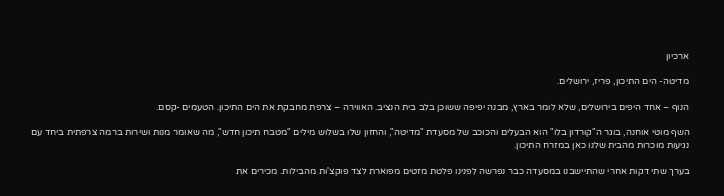ארכיון

מדיטה- הים התיכון, פריז, ירושלים.

הנוף – אחד היפים בירושלים, שלא לומר בארץ, מבנה יפיפה ששוכן בלב בית הנציב. האווירה – צרפת מחבקת את הים התיכון. הטעמים -קסם.

השף מוטי אוחנה, בוגר ה"קורדון בלו" הוא הבעלים והכוכב של מסעדת "מדיטה", והחזון שלו בשלוש מילים "מטבח תיכון חדש", מה שאומר מנות ושירות ברמה צרפתית ביחד עם נגיעות מוכרות מהבית שלנו כאן במזרח התיכון.

בערך שתי דקות אחרי שהתיישבנו במסעדה כבר נפרשה לפנינו פלטת מזטים מפוארת לצד פוקצ'ות מהבילות. מכירים את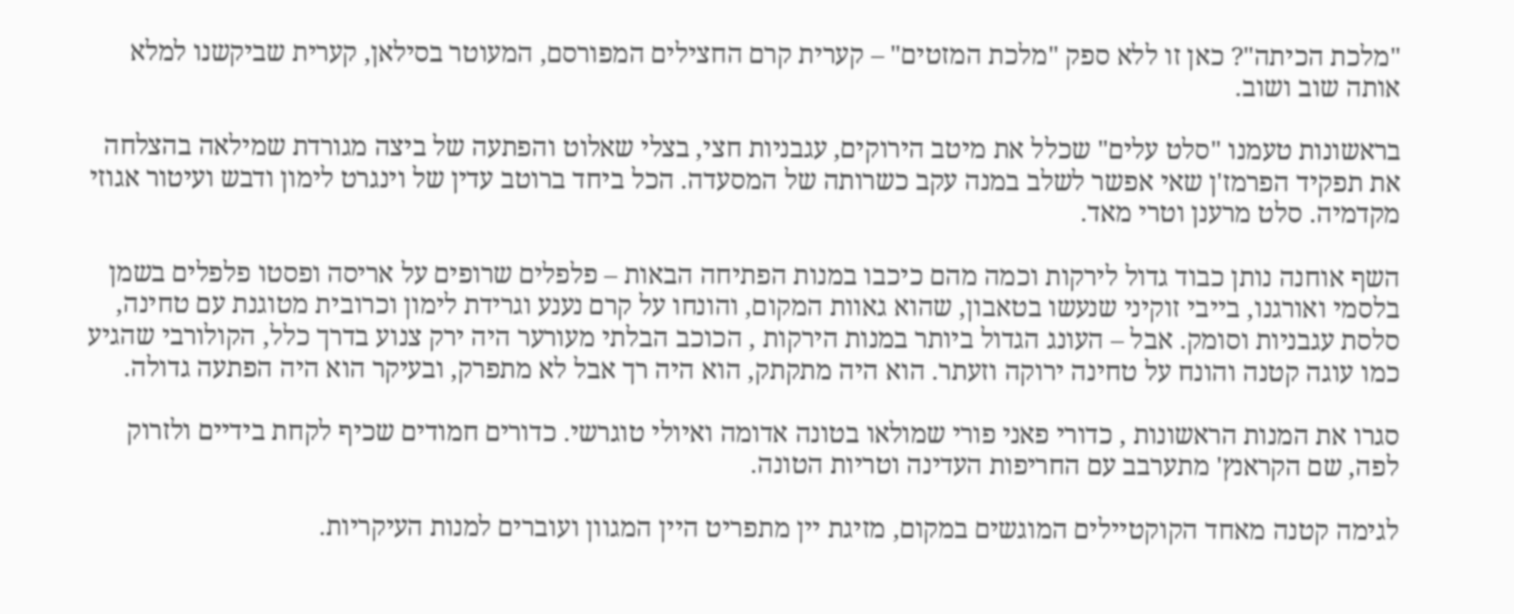"מלכת הכיתה"? כאן זו ללא ספק "מלכת המזטים" – קערית קרם החצילים המפורסם, המעוטר בסילאן, קערית שביקשנו למלא אותה שוב ושוב.

בראשונות טעמנו "סלט עלים" שכלל את מיטב הירוקים, עגבניות חצי, בצלי שאלוט והפתעה של ביצה מגורדת שמילאה בהצלחה את תפקיד הפרמז'ן שאי אפשר לשלב במנה עקב כשרותה של המסעדה. הכל ביחד ברוטב עדין של וינגרט לימון ודבש ועיטור אגוזי מקדמיה. סלט מרענן וטרי מאד.

השף אוחנה נותן כבוד גדול לירקות וכמה מהם כיכבו במנות הפתיחה הבאות – פלפלים שרופים על אריסה ופסטו פלפלים בשמן בלסמי ואורגנו, בייבי זוקיני שנעשו בטאבון, שהוא גאוות המקום, והונחו על קרם נענע וגרידת לימון וכרובית מטוגנת עם טחינה, סלסת עגבניות וסומק. אבל – העונג הגדול ביותר במנות הירקות , הכוכב הבלתי מעורער היה ירק צנוע בדרך כלל, הקולורבי שהגיע כמו עוגה קטנה והונח על טחינה ירוקה וזעתר. הוא היה מתקתק, הוא היה רך אבל לא מתפרק, ובעיקר הוא היה הפתעה גדולה.

סגרו את המנות הראשונות , כדורי פאני פורי שמולאו בטונה אדומה ואיולי טוגרשי. כדורים חמודים שכיף לקחת בידיים ולזרוק לפה, שם הקראנץ' מתערבב עם החריפות העדינה וטריות הטונה.

לגימה קטנה מאחד הקוקטיילים המוגשים במקום, מזיגת יין מתפריט היין המגוון ועוברים למנות העיקריות.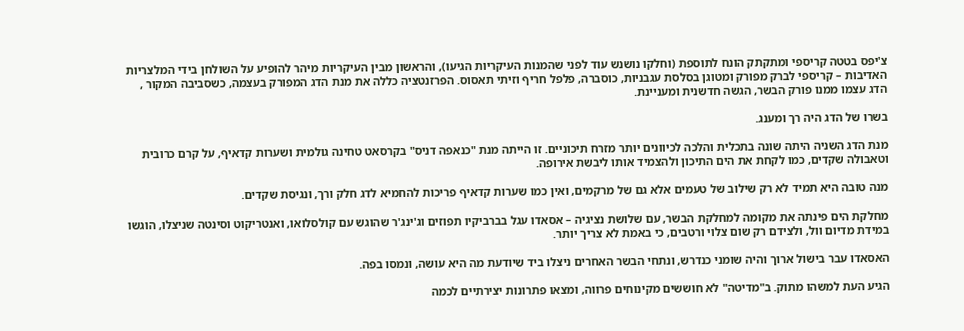צ'יפס בטטה קריספי ומתקתק הונח לתוספת (וחלקו נושנש עוד לפני שהמנות העיקריות הגיעו), והראשון מבין העיקריות מיהר להופיע על השולחן בידי המלצריות האדיבות – קריספי לברק מפורק ומטוגן בסלסת עגבניות, כוסברה, פלפל חריף וזיתי תאסוס. הפרזנטציה כללה את מנת הדג המפורק בעצמה, כשסביבה המקור , הדג עצמו ממנו פורק הבשר, הגשה חדשנית ומעניינת.

בשרו של הדג היה רך ומענג.

מנת הדג השניה היתה שונה בתכלית והלכה לכיוונים יותר מזרח תיכוניים. זו הייתה מנת "כנאפה דניס" בקרסאט טחינה גולמית ושערות קדאיף, על קרם כרובית וטאבולה שקדים, כמו לקחת את הים התיכון ולהצמיד אותו ליבשת אירופה.

מנה טובה היא תמיד לא רק שילוב של טעמים אלא גם של מרקמים, ואין כמו שערות קדאיף פריכות להחמיא לדג חלק ורך, ונגיסת שקדים.

מחלקת הים פינתה את מקומה למחלקת הבשר, עם שלושת נציגיה – אסאדו עגל בברביקיו תפוזים וג'ינג'ר שהוגש עם קולסלואו, ואנטריקוט וסינטה שניצלו, הוגשו במידת מדיום וול, ולצידם רק שום צלוי ורטבים, כי באמת לא צריך יותר.

האסאדו עבר בישול ארוך והיה שומני כנדרש, ונתחי הבשר האחרים ניצלו ביד שיודעת מה היא עושה, ונמסו בפה.

הגיע העת למשהו מתוק. ב"מדיטה" לא חוששים מקינוחים פרווה, ומצאו פתרונות יצירתיים לכמה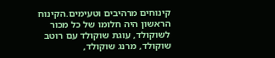קינוחים מרהיבים וטעימים.הקינוח הראשון היה חלומו של כל מכור לשוקולד, עוגת שוקולד עם רוטב שוקולד, מרנג שוקולד,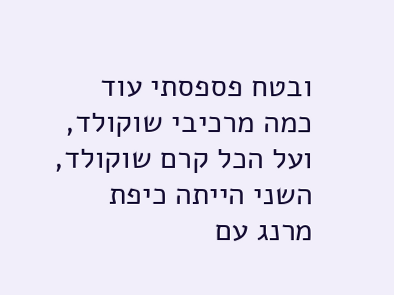ובטח פספסתי עוד כמה מרכיבי שוקולד, ועל הכל קרם שוקולד, השני הייתה כיפת מרנג עם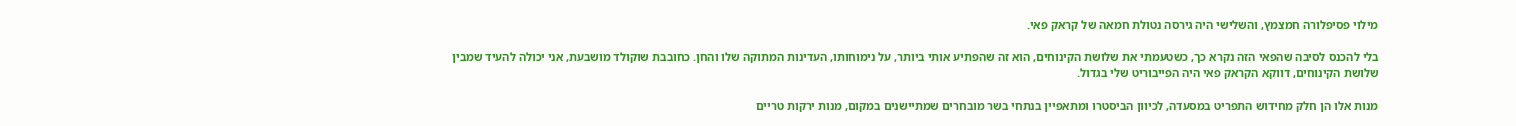מילוי פסיפלורה חמצמץ, והשלישי היה גירסה נטולת חמאה של קראק פאי.

בלי להכנס לסיבה שהפאי הזה נקרא כך, כשטעמתי את שלושת הקינוחים, הוא זה שהפתיע אותי ביותר, על נימוחותו, העדינות המתוקה שלו והחן. כחובבת שוקולד מושבעת, אני יכולה להעיד שמבין שלושת הקינוחים, דווקא הקראק פאי היה הפייבוריט שלי בגדול.

מנות אלו הן חלק מחידוש התפריט במסעדה, לכיוון הביסטרו ומתאפיין בנתחי בשר מובחרים שמתיישנים במקום, מנות ירקות טריים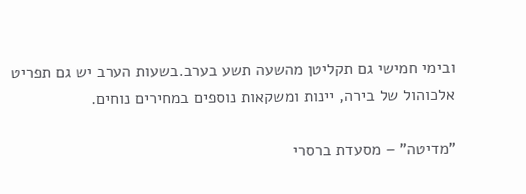ובימי חמישי גם תקליטן מהשעה תשע בערב.בשעות הערב יש גם תפריט אלכוהול של בירה, יינות ומשקאות נוספים במחירים נוחים.

"מדיטה" – מסעדת ברסרי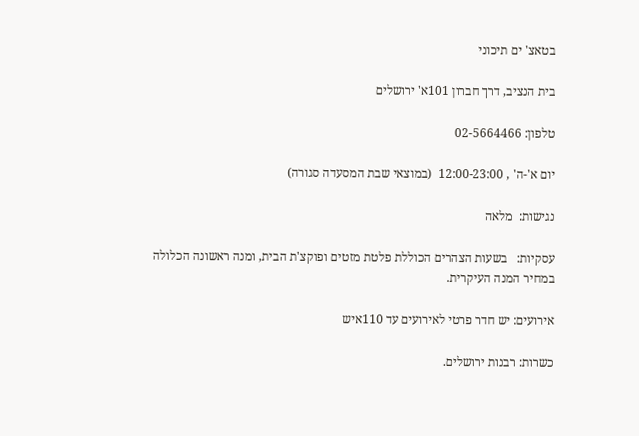בטאצ' ים תיכוני

בית הנציב, דרך חברון 101א' ירושלים

טלפון: 02-5664466

יום א'-ה' , 12:00-23:00  (במוצאי שבת המסעדה סגורה)

נגישות:  מלאה

עסקיות:   בשעות הצהרים הכוללת פלטת מזטים ופוקצ'ת הבית, ומנה ראשונה הכלולה במחיר המנה העיקרית.

אירועים: יש חדר פרטי לאירועים עד 110איש

כשרות: רבנות ירושלים.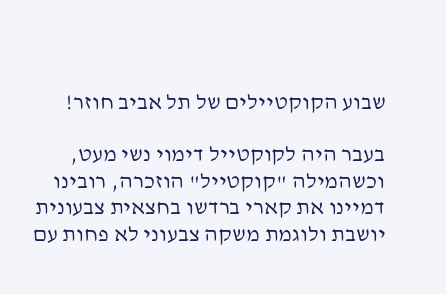שבוע הקוקטיילים של תל אביב חוזר!

בעבר היה לקוקטייל דימוי נשי מעט, וכשהמילה "קוקטייל" הוזכרה, רובינו דמיינו את קארי ברדשו בחצאית צבעונית יושבת ולוגמת משקה צבעוני לא פחות עם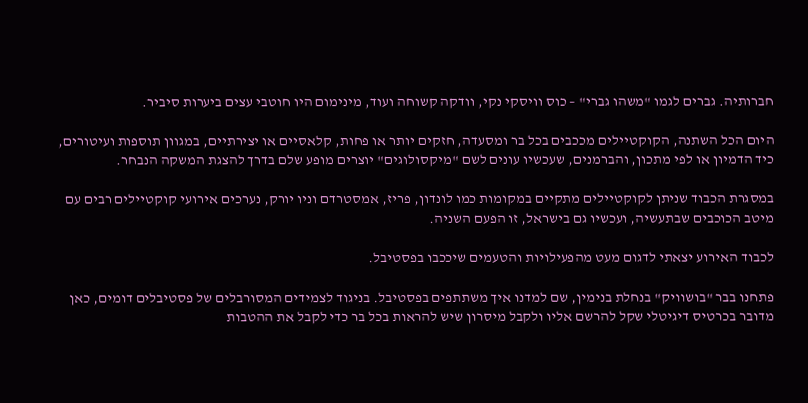חברותיה. גברים לגמו "משהו גברי" – כוס וויסקי נקי, וודקה קשוחה ועוד, מינימום היו חוטבי עצים ביערות סיביר.

היום הכל השתנה, הקוקטיילים מככבים בכל בר ומסעדה, חזקים יותר או פחות, קלאסיים או יצירתיים, במגוון תוספות ועיטורים, כיד הדמיון או לפי מתכון, והברמנים, שעכשיו עונים לשם "מיקסולוגים" יוצרים מופע שלם בדרך להצגת המשקה הנבחר.

במסגרת הכבוד שניתן לקוקטיילים מתקיים במקומות כמו לונדון, פריז, אמסטרדם וניו יורק, נערכים אירועי קוקטיילים רבים עם מיטב הכוכבים שבתעשיה, ועכשיו גם בישראל, זו הפעם השניה.

לכבוד האירוע יצאתי לדגום מעט מהפעילויות והטעמים שיככבו בפסטיבל.

פתחנו בבר "בושוויק" בנחלת בנימין, שם למדנו איך משתתפים בפסטיבל. בניגוד לצמידים המסורבלים של פסטיבלים דומים, כאן מדובר בכרטיס דיגיטלי שקל להרשם אליו ולקבל מיסרון שיש להראות בכל בר כדי לקבל את ההטבות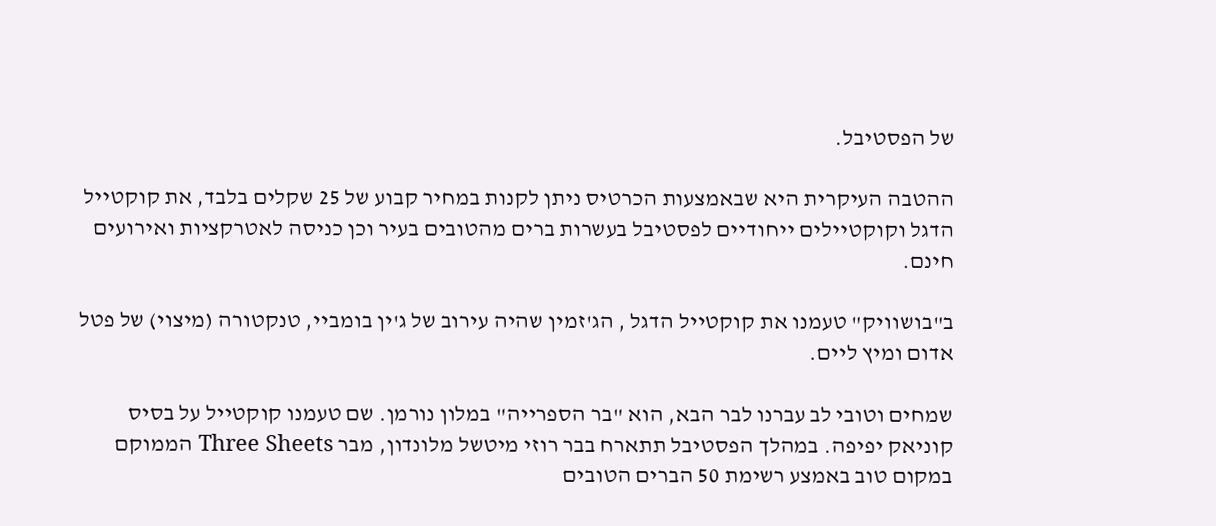של הפסטיבל.

ההטבה העיקרית היא שבאמצעות הכרטיס ניתן לקנות במחיר קבוע של 25 שקלים בלבד, את קוקטייל הדגל וקוקטיילים ייחודיים לפסטיבל בעשרות ברים מהטובים בעיר וכן כניסה לאטרקציות ואירועים חינם.

ב"בושוויק" טעמנו את קוקטייל הדגל , הג'זמין שהיה עירוב של ג'ין בומביי, טנקטורה (מיצוי) של פטל אדום ומיץ ליים.

שמחים וטובי לב עברנו לבר הבא, הוא "בר הספרייה" במלון נורמן. שם טעמנו קוקטייל על בסיס קוניאק יפיפה. במהלך הפסטיבל תתארח בבר רוזי מיטשל מלונדון, מבר Three Sheets הממוקם במקום טוב באמצע רשימת 50 הברים הטובים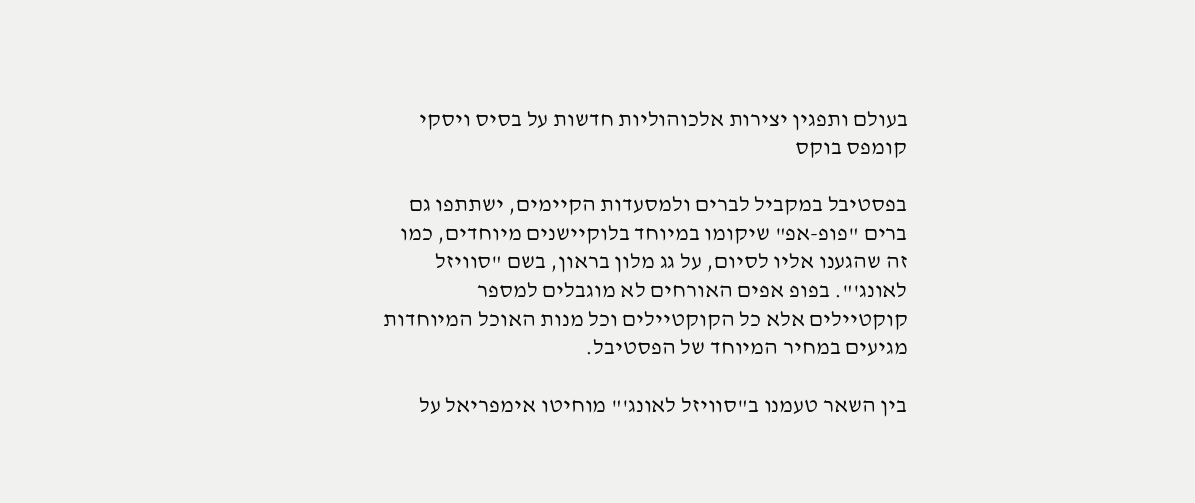בעולם ותפגין יצירות אלכוהוליות חדשות על בסיס ויסקי קומפס בוקס

בפסטיבל במקביל לברים ולמסעדות הקיימים, ישתתפו גם ברים "פופ-אפ" שיקומו במיוחד בלוקיישנים מיוחדים, כמו זה שהגענו אליו לסיום, על גג מלון בראון, בשם "סוויזל לאונג'". בפופ אפים האורחים לא מוגבלים למספר קוקטיילים אלא כל הקוקטיילים וכל מנות האוכל המיוחדות מגיעים במחיר המיוחד של הפסטיבל.

בין השאר טעמנו ב"סוויזל לאונג'" מוחיטו אימפריאל על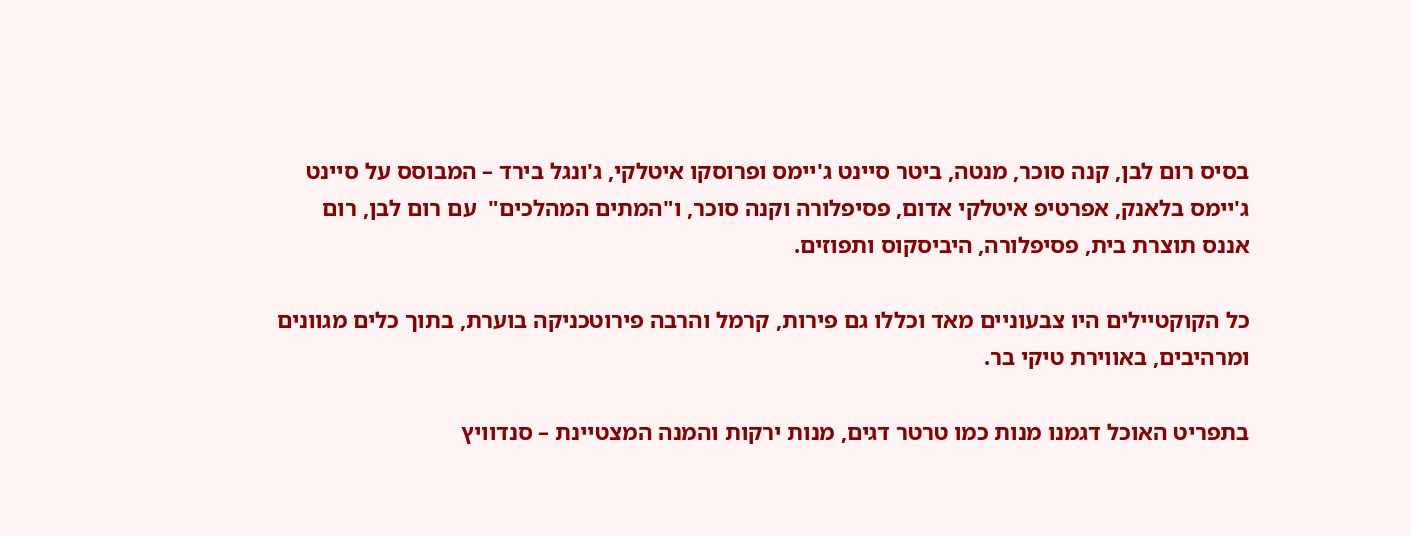בסיס רום לבן, קנה סוכר, מנטה, ביטר סיינט ג'יימס ופרוסקו איטלקי, ג'ונגל בירד – המבוסס על סיינט ג'יימס בלאנק, אפרטיפ איטלקי אדום, פסיפלורה וקנה סוכר, ו"המתים המהלכים"  עם רום לבן, רום אננס תוצרת בית, פסיפלורה, היביסקוס ותפוזים.

כל הקוקטיילים היו צבעוניים מאד וכללו גם פירות, קרמל והרבה פירוטכניקה בוערת, בתוך כלים מגוונים ומרהיבים, באווירת טיקי בר.

בתפריט האוכל דגמנו מנות כמו טרטר דגים, מנות ירקות והמנה המצטיינת – סנדוויץ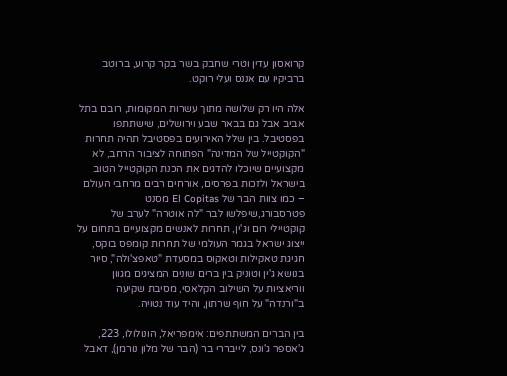קרואסון עדין וטרי שחבק בשר בקר קרוע, ברוטב ברביקיו עם אננס ועלי רוקט.

אלה היו רק שלושה מתוך עשרות המקומות, רובם בתל אביב אבל גם בבאר שבע וירושלים, שישתתפו בפסטיבל. בין שלל האירועים בפסטיבל תהיה תחרות "הקוקטייל של המדינה" הפתוחה לציבור הרחב, לא מקצועיים שיוכלו להדגים את הכנת הקוקטייל הטוב בישראל ולזכות בפרסים, אורחים רבים מרחבי העולם – כמו צוות הבר של El Copitas מסנט פטרסבורג,שיפלשו לבר "לה אוטרה" לערב של קוקטיילי רום וג'ין, תחרות לאנשים מקצועיים בתחום על ייצוג ישראל בגמר העולמי של תחרות קומפס בוקס, חגיגת טאקילות וטאקוס במסעדת "טאפצ'ולה", סיור בנושא ג'ין וטוניק בין ברים שונים המציגים מגוון ווריאציות על השילוב הקלאסי, מסיבת שקיעה ב"ורנדה" על חוף שרתון, והיד עוד נטויה.

בין הברים המשתתפים: אימפריאל, הונולולו, 223, ג'אספר ג'ונס, לייבררי בר (הבר של מלון נורמן), דאבל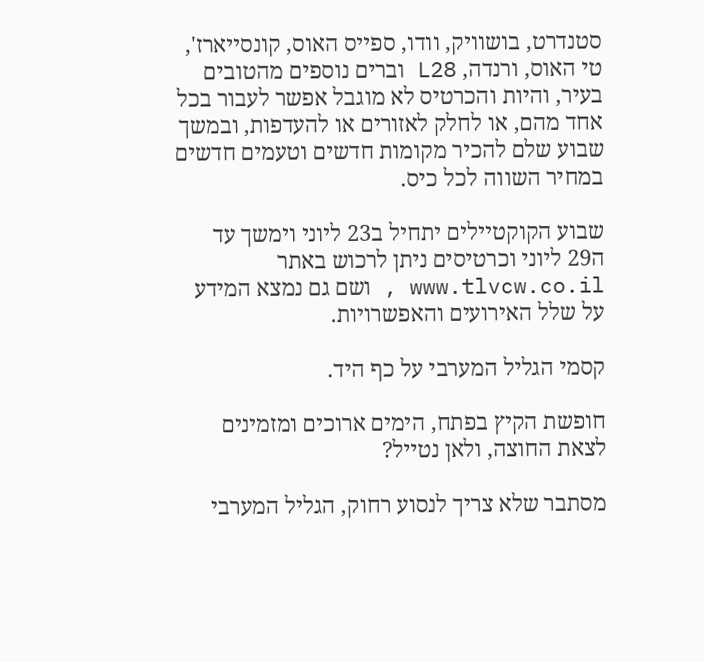סטנדרט, בושוויק, וודו, ספייס האוס, קונסייארז', טי האוס, ורנדה, L28 וברים נוספים מהטובים בעיר, והיות והכרטיס לא מוגבל אפשר לעבור בכל אחד מהם, או לחלק לאזורים או להעדפות, ובמשך שבוע שלם להכיר מקומות חדשים וטעמים חדשים במחיר השווה לכל כיס.

שבוע הקוקטיילים יתחיל ב23 ליוני וימשך עד ה29 ליוני וכרטיסים ניתן לרכוש באתר www.tlvcw.co.il , ושם גם נמצא המידע על שלל האירועים והאפשרויות.

קסמי הגליל המערבי על כף היד.

חופשת הקיץ בפתח, הימים ארוכים ומזמינים לצאת החוצה, ולאן נטייל?

מסתבר שלא צריך לנסוע רחוק, הגליל המערבי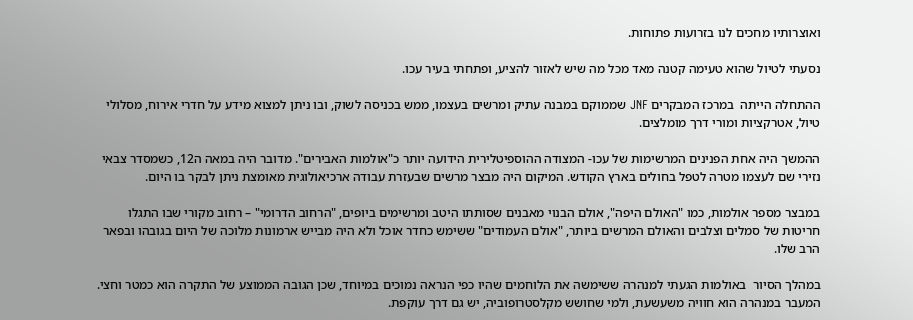ואוצרותיו מחכים לנו בזרועות פתוחות.

נסעתי לטיול שהוא טעימה קטנה מאד מכל מה שיש לאזור להציע, ופתחתי בעיר עכו.

ההתחלה הייתה  במרכז המבקרים JNF שממוקם במבנה עתיק ומרשים בעצמו, ממש בכניסה לשוק, ובו ניתן למצוא מידע על חדרי אירוח, מסלולי טיול, אטרקציות ומורי דרך מומלצים.

ההמשך היה אחת הפנינים המרשימות של עכו- המצודה ההוספיטלירית הידועה יותר כ"אולמות האבירים". מדובר היה במאה ה12, כשמסדר צבאי נזירי שם לעצמו מטרה לטפל בחולים בארץ הקודש. המיקום היה מבצר מרשים שבעזרת עבודה ארכיאולוגית מאומצת ניתן לבקר בו היום.

במבצר מספר אולמות, כמו "האולם היפה", אולם הבנוי מאבנים שסותתו היטב ומרשימים ביופים, "הרחוב הדרומי" – רחוב מקורי שבו התגלו חריטות של סמלים וצלבים והאולם המרשים ביותר, "אולם העמודים" ששימש כחדר אוכל ולא היה מבייש ארמונות מלוכה של היום בגובהו ובפאר הרב שלו.

במהלך הסיור  באולמות הגעתי למנהרה ששימשה את הלוחמים שהיו כפי הנראה נמוכים במיוחד, שכן הגובה הממוצע של התקרה הוא כמטר וחצי. המעבר במנהרה הוא חוויה משעשעת, ולמי שחושש מקלסטרופוביה, יש גם דרך עוקפת.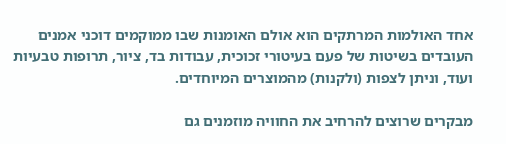אחד האולמות המרתקים הוא אולם האומנות שבו ממוקמים דוכני אמנים העובדים בשיטות של פעם בעיטורי זכוכית, עבודות בד, ציור, תרופות טבעיות ועוד, וניתן לצפות (ולקנות) מהמוצרים המיוחדים.

מבקרים שרוצים להרחיב את החוויה מוזמנים גם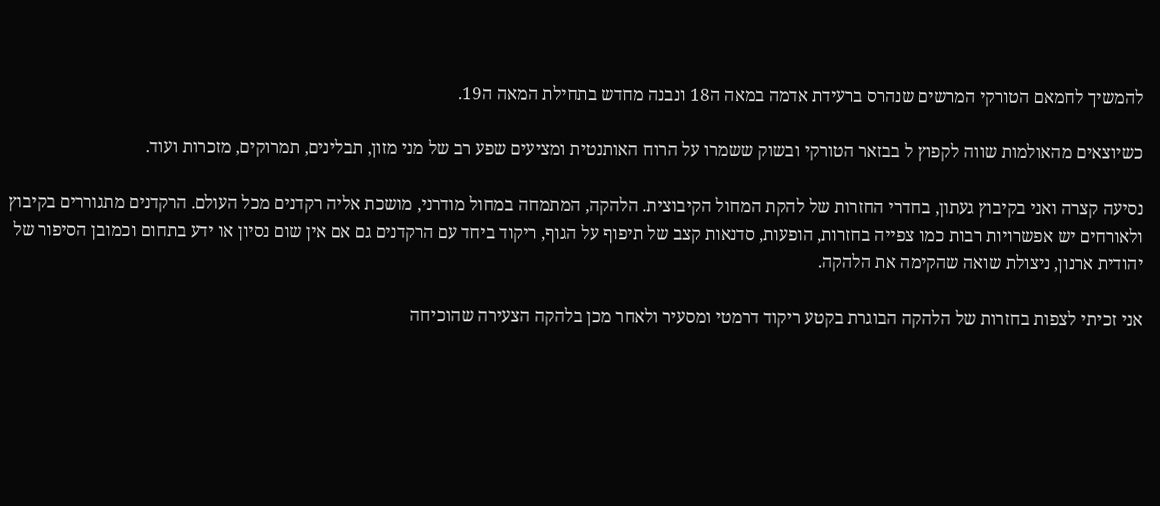להמשיך לחמאם הטורקי המרשים שנהרס ברעידת אדמה במאה ה18 ונבנה מחדש בתחילת המאה ה19.

כשיוצאים מהאולמות שווה לקפוץ ל בבזאר הטורקי ובשוק ששמרו על הרוח האותנטית ומציעים שפע רב של מני מזון, תבלינים, תמרוקים, מזכרות ועוד.

נסיעה קצרה ואני בקיבוץ געתון, בחדרי החזרות של להקת המחול הקיבוצית. הלהקה, המתמחה במחול מודרני, מושכת אליה רקדנים מכל העולם. הרקדנים מתגוררים בקיבוץ ולאורחים יש אפשרויות רבות כמו צפייה בחזרות, הופעות, סדנאות קצב של תיפוף על הגוף, ריקוד ביחד עם הרקדנים גם אם אין שום נסיון או ידע בתחום וכמובן הסיפור של יהודית ארנון, ניצולת שואה שהקימה את הלהקה.

אני זכיתי לצפות בחזרות של הלהקה הבוגרת בקטע ריקוד דרמטי ומסעיר ולאחר מכן בלהקה הצעירה שהוכיחה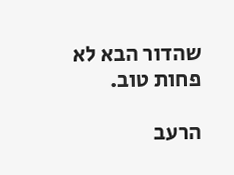שהדור הבא לא פחות טוב.

הרעב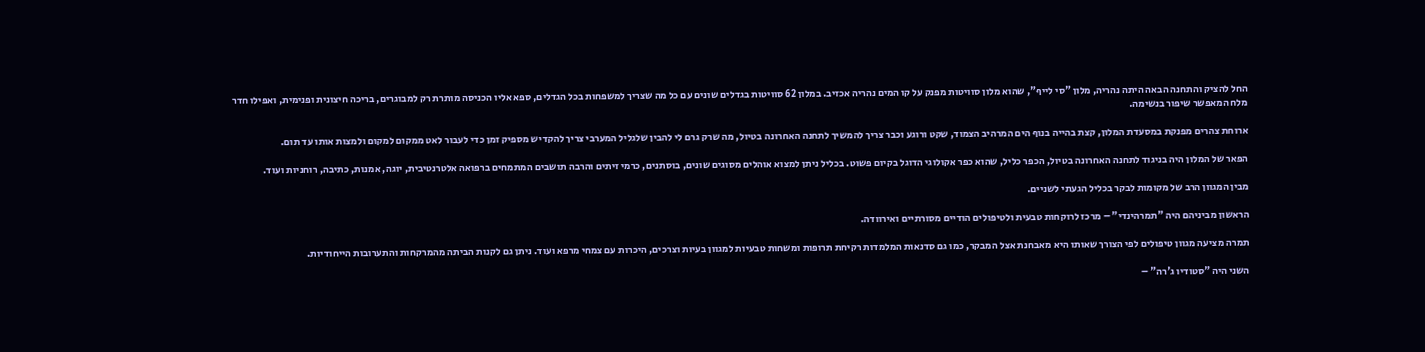החל להציק והתחנה הבאה היתה נהריה, מלון "סי לייף", שהוא מלון סוויטות מפנק על קו המים נהריה אכזיב. במלון 62 סוויטות בגדלים שונים עם כל מה שצריך למשפחות בכל הגדלים, ספא אליו הכניסה מותרת רק למבוגרים, בריכה חיצונית ופנימית, ואפילו חדר מלח המאפשר שיפור בנשימה.

ארוחת צהרים מפנקת במסעדת המלון, קצת בהייה בנוף הים המרהיב הצמוד, שקט ורוגע וכבר צריך להמשיך לתחנה האחרונה בטיול, מה שרק גרם לי להבין שלגליל המערבי צריך להקדיש מספיק זמן כדי לעבור לאט ממקום למקום ולמצות אותו עד תום.

הפאר של המלון היה בניגוד לתחנה האחרונה בטיול, הכפר כליל, שהוא כפר אקולוגי הדוגל בקיום פשוט. בכליל ניתן למצוא אוהלים מסוגים שונים, בוסתנים, כרמי זיתים והרבה תושבים המתמחים ברפואה אלטרנטיבית, יוגה, אמנות, כתיבה, רוחניות ועוד.

מבין המגוון הרב של מקומות לבקר בכליל הגעתי לשניים.

הראשון מביניהם היה "תמרהינדי" – מרכז לרוקחות טבעית ולטיפולים הודיים מסורתיים ואירוודה.

תמרה מציעה מגוון טיפולים לפי הצורך שאותו היא מאבחנת אצל המבקר, כמו גם סדנאות המלמדות רקיחת תרופות ומשחות טבעיות למגוון בעיות וצרכים, היכרות עם צמחי מרפא ועוד. ניתן גם לקנות הביתה מהמרקחות והתערובות הייחודיות.

השני היה "סטודיו ג'רה" –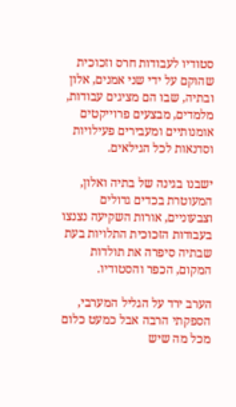סטודיו לעבודות חרס וזכוכית שהוקם על ידי שני אמנים, אלון ובתיה, שבו הם מציגים עבודות, מלמדים, מבצעים פרוייקטים אומנותיים ומעבירים פעילויות וסדנאות לכל הגילאים.

ישבנו בגינה של בתיה ואלון, המעוטרת בכדים גדולים וצבעוניים, אורות השקיעה נצנצו בעבודות הזכוכית התלויות בעת שבתיה סיפרה את תולדות המקום, הכפר והסטודיו.

הערב ירד על הגליל המערבי, הספקתי הרבה אבל כמעט כלום מכל מה שיש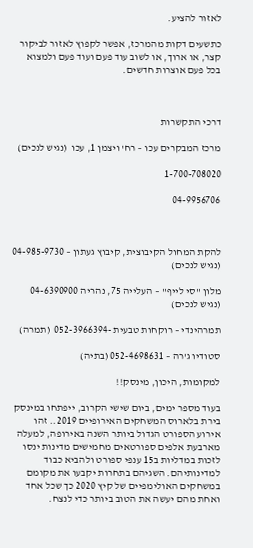לאזור להציע.

כתשעים דקות מהמרכז, אפשר לקפוץ לאזור לביקור קצר, או ארוך, או לשוב עוד פעם ועוד פעם ולמצוא בכל פעם אוצרות חדשים.



דרכי התקשרות

מרכז המבקרים עכו – רח' ויצמן 1, עכו  (נגיש לנכים)

1-700-708020

04-9956706



להקת המחול הקיבוצית, קיבוץ געתון – 04-985-9730  (נגיש לנכים)

מלון "סי לייף" – העלייה 75, נהריה 04-6390900  (נגיש לנכים)

תמרהינדי – רוקחות טבעית -052-3966394  (תמרה)

סטודיו ג'רה – 052-4698631 (בתיה)

למקומות, היכון, מינסק!!

בעוד מספר ימים, ביום שישי הקרוב, ייפתחו במינסק בירת בלארוס המשחקים האירופיים 2019.. זהו אירוע הספורט הגדול ביותר השנה באירופה, למעלה מארבעת אלפים ספורטאים מחמישים מדינות ינסו לזכות במדליות ב15 ענפי ספורט ולהביא כבוד למדינותיהם. השגיהם בתחרות יקבעו את מקומם במשחקים האולימפיים של קיץ 2020 כך שכל אחד ואחת מהם יעשה את הטוב ביותר כדי לנצח.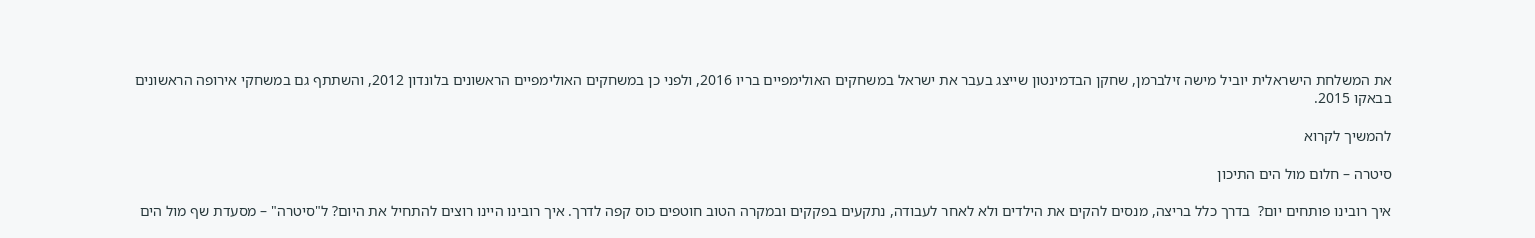את המשלחת הישראלית יוביל מישה זילברמן, שחקן הבדמינטון שייצג בעבר את ישראל במשחקים האולימפיים בריו 2016, ולפני כן במשחקים האולימפיים הראשונים בלונדון 2012, והשתתף גם במשחקי אירופה הראשונים בבאקו 2015.

להמשיך לקרוא

סיטרה – חלום מול הים התיכון

איך רובינו פותחים יום?  בדרך כלל בריצה, מנסים להקים את הילדים ולא לאחר לעבודה, נתקעים בפקקים ובמקרה הטוב חוטפים כוס קפה לדרך. איך רובינו היינו רוצים להתחיל את היום? ל"סיטרה" – מסעדת שף מול הים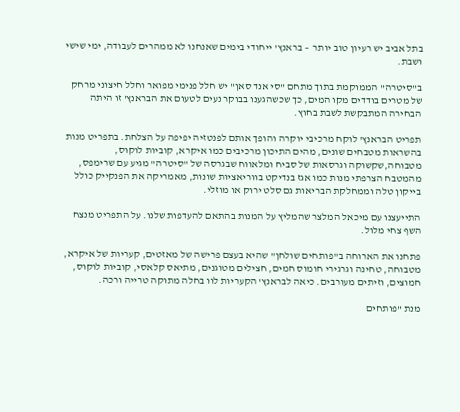בתל אביב יש רעיון טוב יותר  – בראנץ' ייחודי בימים שאנחנו לא ממהרים לעבודה, ימי שישי ושבת.

ב"סיטרה" הממוקמת בתוך מתחם "סי אנד סאן" יש חלל פנימי מפואר וחלל חיצוני מרחק של מטרים בודדים מקו המים, כך שכשהגענו בבוקר נעים לטעום את הבראנץ' זו היתה הבחירה המתבקשת לשבת בחוץ.

תפריט הבראנץ' לוקח מרכיבי יוקרה והופך אותם לפנטזיה יפיפה על הצלחת. בתפריט מנות בהשראות מטבחים שונים, מהים התיכון מרכיבים כמו איקרא, קוביות לוקוס, מטבוחה,שקשוקה וגרסאות של סביח ומלאווח שבגרסה של "סיטרה" מגיע עם שרימפס, מהמטבח הצרפתי מנות כמו אגז בנדיקט בווריאציות שונות, מאמריקה את הפנקייק כולל בייקון טלה וממחלקת הבריאות גם סלט ירוק או מוזלי.

התייעצנו עם מיכאל המלצר שהמליץ על המנות בהתאם להעדפות שלנו. על התפריט מנצח השף צחי מלול.

פתחנו את הארוחה ב"פותחים שולחן" שהיא בעצם פרישה של מאזטים, קעריות של איקרא, מטבוחה, טחינה וגרגירי חומוס חמים, חצילים מטוגנים, מתיאס קלאסי, קוביות לוקוס, חמוצים, וזיתים מעורבים. כיאה לבראנץ' הקעריות לוו בחלה מתוקה טרייה ורכה.

מנת "פותחים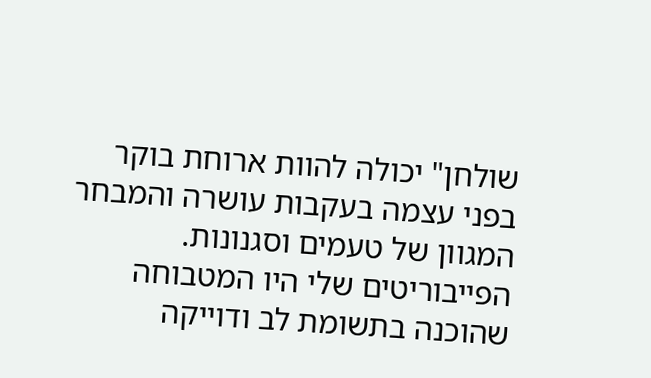שולחן" יכולה להוות ארוחת בוקר בפני עצמה בעקבות עושרה והמבחר המגוון של טעמים וסגנונות. הפייבוריטים שלי היו המטבוחה שהוכנה בתשומת לב ודוייקה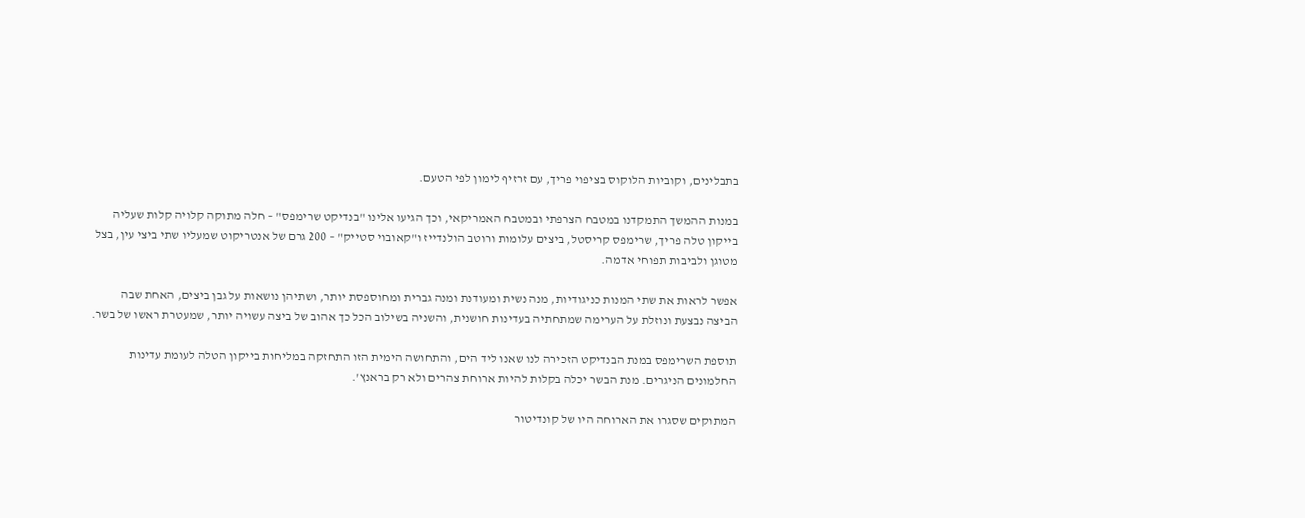בתבלינים, וקוביות הלוקוס בציפוי פריך, עם זרזיף לימון לפי הטעם.

במנות ההמשך התמקדנו במטבח הצרפתי ובמטבח האמריקאי, וכך הגיעו אלינו "בנדיקט שרימפס" – חלה מתוקה קלויה קלות שעליה בייקון טלה פריך, שרימפס קריסטל, ביצים עלומות ורוטב הולנדייז ו"קאובוי סטייק" – 200 גרם של אנטריקוט שמעליו שתי ביצי עין, בצל מטוגן ולביבות תפוחי אדמה.

אפשר לראות את שתי המנות כניגודיות, מנה נשית ומעודנת ומנה גברית ומחוספסת יותר, ושתיהן נושאות על גבן ביצים, האחת שבה הביצה נבצעת ונוזלת על הערימה שמתחתיה בעדינות חושנית, והשניה בשילוב הכל כך אהוב של ביצה עשויה יותר, שמעטרת ראשו של בשר.

תוספת השרימפס במנת הבנדיקט הזכירה לנו שאנו ליד הים, והתחושה הימית הזו התחזקה במליחות בייקון הטלה לעומת עדינות החלמונים הניגרים. מנת הבשר יכלה בקלות להיות ארוחת צהרים ולא רק בראנץ'.

המתוקים שסגרו את הארוחה היו של קונדיטור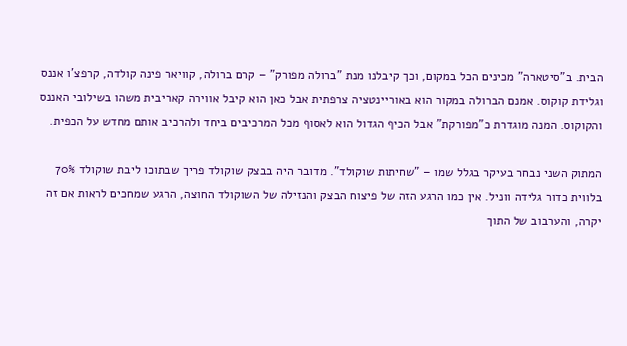הבית. ב"סיטארה" מכינים הכל במקום, וכך קיבלנו מנת "ברולה מפורק" – קרם ברולה, קוויאר פינה קולדה, קרפצ'ו אננס וגלידת קוקוס. אמנם הברולה במקור הוא באוריינטציה צרפתית אבל כאן הוא קיבל אווירה קאריבית משהו בשילובי האננס והקוקוס. המנה מוגדרת כ"מפורקת" אבל הכיף הגדול הוא לאסוף מכל המרכיבים ביחד ולהרכיב אותם מחדש על הכפית.

המתוק השני נבחר בעיקר בגלל שמו – "שחיתות שוקולד". מדובר היה בבצק שוקולד פריך שבתוכו ליבת שוקולד 70% בלווית כדור גלידה ווניל. אין כמו הרגע הזה של פיצוח הבצק והנזילה של השוקולד החוצה, הרגע שמחכים לראות אם זה יקרה, והערבוב של התוך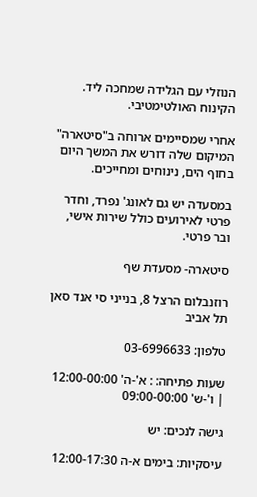הנוזלי עם הגלידה שמחכה ליד. הקינוח האולטימטיבי.

אחרי שמסיימים ארוחה ב"סיטארה" המיקום שלה דורש את המשך היום בחוף הים, נינוחים ומחייכים.

במסעדה יש גם לאונג' נפרד, וחדר פרטי לאירועים כולל שירות אישי, ובר פרטי.

סיטארה- מסעדת שף

רוזנבלום הרצל 8, בנייני סי אנד סאן תל אביב

טלפון: 03-6996633

שעות פתיחה: : א'-ה' 12:00-00:00 | ו'-ש' 09:00-00:00

גישה לנכים: יש

עיסקיות: בימים א-ה 12:00-17:30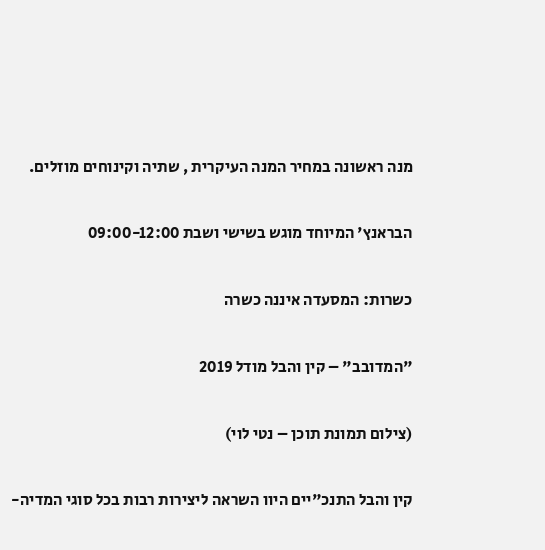מנה ראשונה במחיר המנה העיקרית , שתיה וקינוחים מוזלים.

הבראנץ' המיוחד מוגש בשישי ושבת 09:00-12:00

כשרות: המסעדה איננה כשרה

"המדובב" – קין והבל מודל 2019

(צילום תמונת תוכן – נטי לוי)

קין והבל התנכ"יים היוו השראה ליצירות רבות בכל סוגי המדיה-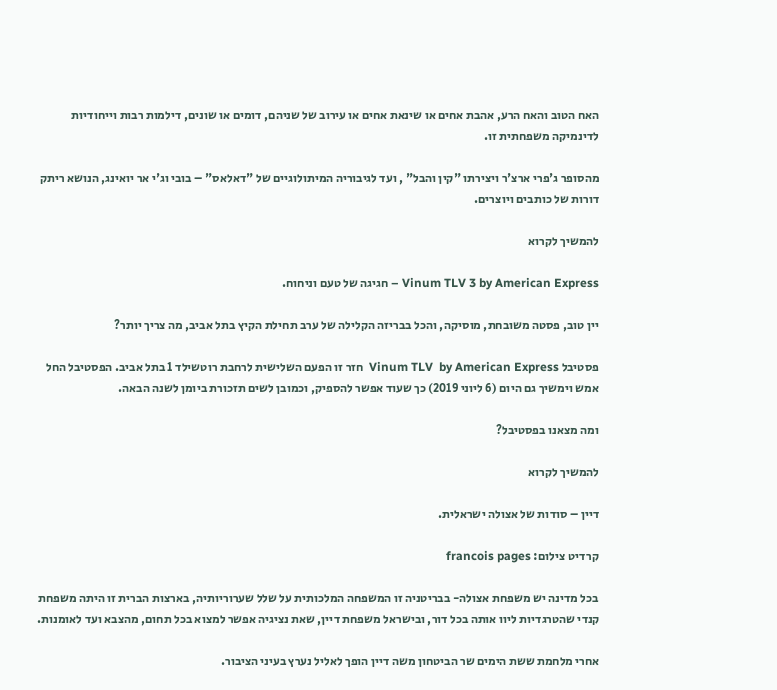האח הטוב והאח הרע, אהבת אחים או שינאת אחים או עירוב של שניהם, דומים או שונים, דילמות רבות וייחודיות לדינמיקה משפחתית זו.

מהסופר ג'פרי ארצ'ר ויצירתו "קין והבל" , ועד לגיבוריה המיתולוגיים של "דאלאס" – בובי וג'י אר יואינג, הנושא ריתק דורות של כותבים ויוצרים.

להמשיך לקרוא

Vinum TLV 3 by American Express – חגיגה של טעם וניחוח.

יין טוב, פסטה משובחת, מוסיקה, והכל בבריזה הקלילה של ערב תחילת הקיץ בתל אביב, מה צריך יותר?

פסטיבל Vinum TLV  by American Express  חזר זו הפעם השלישית לרחבת רוטשילד 1 בתל אביב. הפסטיבל החל אמש וימשיך גם היום (6 ליוני 2019) כך שעוד אפשר להספיק, וכמובן לשים תזכורת ביומן לשנה הבאה.

ומה מצאנו בפסטיבל?

להמשיך לקרוא

דיין – סודות של אצולה ישראלית.

קרדיט צילום: francois pages

בכל מדינה יש משפחת אצולה- בבריטניה זו המשפחה המלכותית על שלל שערוריותיה, בארצות הברית זו היתה משפחת קנדי שהטרגדיות ליוו אותה בכל דור, ובישראל משפחת דיין, שאת נציגיה אפשר למצוא בכל תחום, מהצבא ועד לאומנות.

אחרי מלחמת ששת הימים שר הביטחון משה דיין הופך לאליל נערץ בעיני הציבור.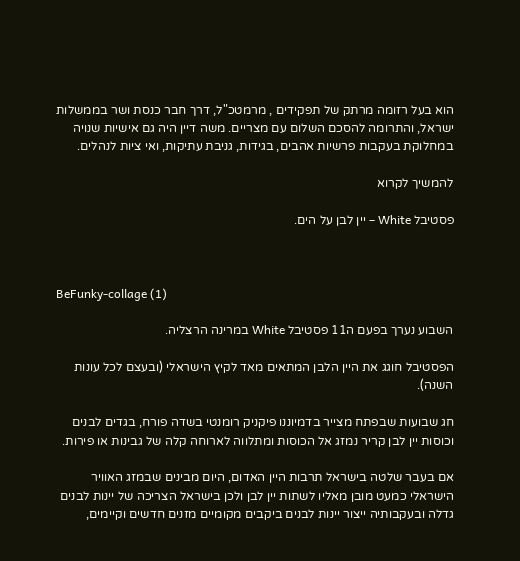הוא בעל רזומה מרתק של תפקידים , מרמטכ"ל, דרך חבר כנסת ושר בממשלות ישראל, והתרומה להסכם השלום עם מצריים. משה דיין היה גם אישיות שנויה במחלוקת בעקבות פרשיות אהבים, בגידות, גניבת עתיקות, ואי ציות לנהלים.

להמשיך לקרוא

פסטיבל White – יין לבן על הים.



BeFunky-collage (1)

השבוע נערך בפעם ה11 פסטיבל White במרינה הרצליה.

הפסטיבל חוגג את היין הלבן המתאים מאד לקיץ הישראלי (ובעצם לכל עונות השנה).

חג שבועות שבפתח מצייר בדמיוננו פיקניק רומנטי בשדה פורח, בגדים לבנים וכוסות יין לבן קריר נמזג אל הכוסות ומתלווה לארוחה קלה של גבינות או פירות.

אם בעבר שלטה בישראל תרבות היין האדום, היום מבינים שבמזג האוויר הישראלי כמעט מובן מאליו לשתות יין לבן ולכן בישראל הצריכה של יינות לבנים גדלה ובעקבותיה ייצור יינות לבנים ביקבים מקומיים מזנים חדשים וקיימים,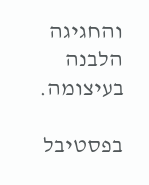והחגיגה הלבנה בעיצומה.

בפסטיבל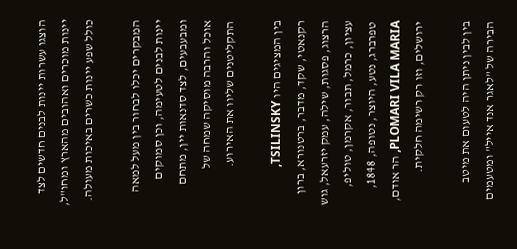הוצגו עשרות יינות לבנים חדשים לצד יינות מוכרים ואהובים מהארץ ומחו"ל, כולל שפע יינות כשרים באיכות מעולה.

המבקרים יכלו לבחור בין מעל למאה יינות לבנים לטעימה, וכן סמוקים ומבעבעים, לצד סדנאות יין, מתחם אוכל והרבה מוסיקה שמחה של התקליטנים שליוו את האירוע.

בין המציגים היו TSILINSKY, רקנאטי, שקד, מדבר, ברטנורא, ברון הרצוג, פסגות, שילה, עמק יזרעאל, גוש עציון, כרמל, תבור, אקרמן, טוליפ, טפרברג, נטע, היוצר, נטופה, 1848, PLOMARI VILA MARIA, הר אודם, ירושלים, וזו רק רשימה חלקית.

בין לבין ניתן היה לטעום את מיטב הבירה של "לאגר אנד אייל" ומטעמים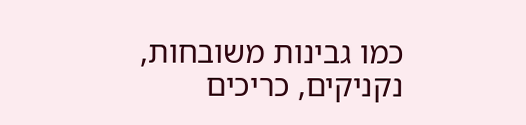כמו גבינות משובחות, נקניקים, כריכים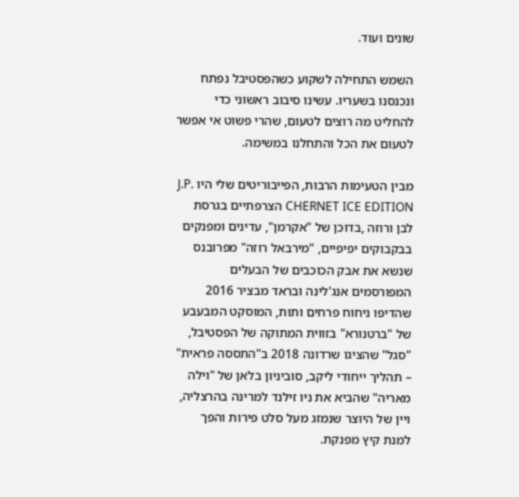שונים ועוד.

השמש התחילה לשקוע כשהפסטיבל נפתח ונכנסנו בשעריו. עשינו סיבוב ראשוני כדי להחליט מה רוצים לטעום, שהרי פשוט אי אפשר לטעום את הכל והתחלנו במשימה.

מבין הטעימות הרבות, הפייבוריטים שלי היו J.P. CHERNET ICE EDITION הצרפתיים בגרסת לבן ורוזה ,בדוכן של "אקרמן", עדינים ומפנקים בבקבוקים יפיפיים, "מירבאל רוזה" מפרובנס שנשא את אבק הכוכבים של הבעלים המפורסמים אנג'לינה ובראד מבציר 2016 שהדיפו ניחוח פרחים ותות, המוסקט המבעבע של "ברטנורא" בזווית המתוקה של הפסטיבל, "סגל" שהציגו שרדונה 2018 ב"התססה פראית" – תהליך ייחודי ליקב, סוביניון בלאן של "וילה מאריה" שהביא את ניו זילנד למרינה בהרצליה, ויין של היוצר שנמזג מעל סלט פירות והפך למנת קיץ מפנקת.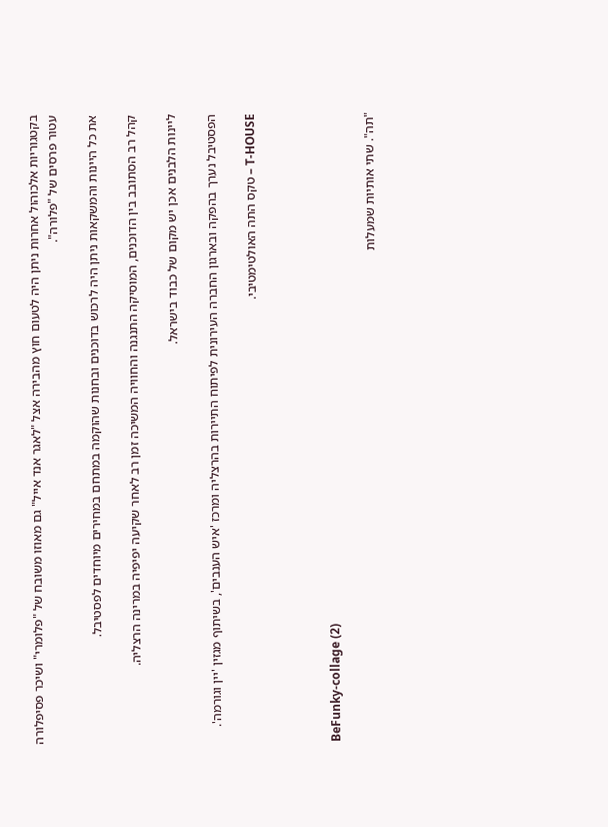בקטגוריות אלכוהול אחרות ניתן היה לטעום חוץ מהבירה אצל "לאגר אנד אייל" גם מאוזו משובח של "פלומרי" ושיכר פסיפלורה עטור פרסים של "פלורה".

את כל היינות והמשקאות ניתן היה לרכוש בדוכנים ובחנות שהוקמה במתחם במחירים מיוחדים לפסטיבל.

קהל רב הסתובב בין הדוכנים, המוסיקה התנגנה והחוויה המשיכה זמן רב לאחר שקיעה יפיפיה במרינה הרצליה.

ליינות הלבנים אכן יש מקום של כבוד בישראל.

הפסטיבל נערך בהפקה ובארגון החברה העירונית לפיתוח התיירות בהרצליה ומרכז 'איש הענבים', בשיתוף מגזין 'יין וגורמה'.

T-HOUSE – טקס התה האולטימטיבי.



BeFunky-collage (2)

"תה". שתי אותיות שמעלות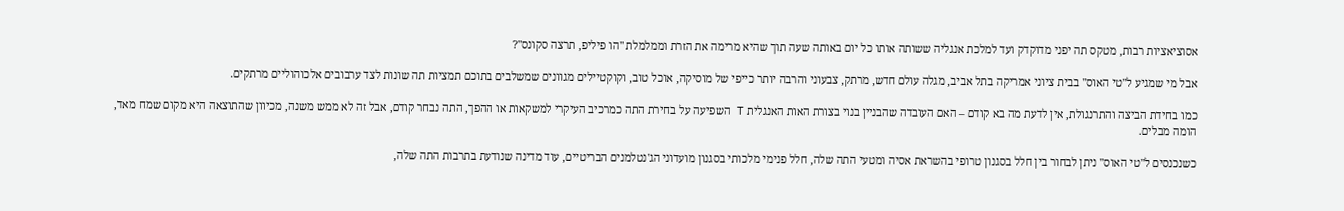אסוציאציות רבות, מטקס תה יפני מדוקדק ועד למלכת אנגליה ששותה אותו כל יום באותה שעה תוך שהיא מרימה את הזרת וממלמלת "הו פיליפ, תרצה סקונס"?

אבל מי שמגיע ל"טי האוס" בבית ציוני אמריקה בתל אביב, מגלה עולם חדש, מרתק, צבעוני והרבה יותר כייפי של מוסיקה, אוכל טוב, וקוקטיילים מגוונים שמשלבים בתוכם תמציות תה שונות לצד ערבובים אלכוהוליים מרתקים.

כמו בחידת הביצה והתרנגולת, אין לדעת מה בא קודם – האם העובדה שהבניין בנוי בצורת האות האנגלית T השפיעה על בחירת התה כמרכיב העיקרי למשקאות או ההפך, התה נבחר קודם, אבל זה לא ממש משנה, מכיוון שהתוצאה היא מקום שמח מאד, הומה מבלים.

כשנכנסים ל"טי האוס" ניתן לבחור בין חלל בסגנון טרופי בהשראת אסיה ומטעי התה שלה, חלל פנימי מלכותי בסגנון מועדוני הג'נטלמנים הבריטיים, עוד מדינה שנודעת בתרבות התה שלה,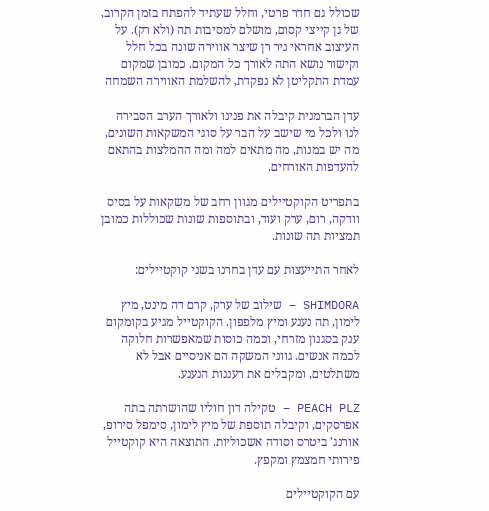שכולל גם חדר פרטי, וחלל שעתיד להפתח בזמן הקרוב, של גן קייצי קסום, מושלם למסיבות תה (ולא רק). על העיצוב אחראי ניר רן שיצר אווירה שונה בכל חלל וקישור נושא התה לאורך כל המקום. כמובן שמקום עמדת התקליטן לא נפקדת, להשלמת האווירה השמחה

עדן הברמנית קיבלה את פנינו ולאורך הערב הסבירה לנו ולכל מי שישב על הבר על סוגי המשקאות השונים, מה יש במנות, מה מתאים למה ומה ההמלצות בהתאם להעדפות האורחים.

בתפריט הקוקטיילים מגוון רחב של משקאות על בסיס וודקה, רום, ערק ועוד, ובתוספות שונות שכוללות כמובן תמציות תה שונות.

לאחר התייעצות עם עדן בחרנו בשני קוקטיילים:

SHIMDORA – שילוב של ערק, קרם דה מינט, מיץ לימון, תה נענע ומיץ מלפפון. הקוקטייל מגיע בקומקום ענק בסגנון מזרחי, וכמה כוסות שמאפשרות חלוקה לכמה אנשים. גווני המשקה הם אניסיים אבל לא משתלטים, ומקבלים את רעננות הנענע.

PEACH PLZ – טקילה דון חוליו שהושרתה בתה אפרסקים, וקיבלה תוספת של מיץ לימון, סימפל סירופ, אורנג' ביטרס וסודה אשכוליות. התוצאה היא קוקטייל פירותי חמצמץ ומקפץ.

עם הקוקטיילים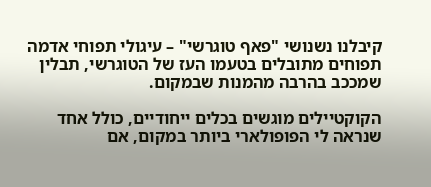קיבלנו נשנושי "פאף טוגרשי" – עיגולי תפוחי אדמה תפוחים מתובלים בטעמו העז של הטוגרשי, תבלין שמככב בהרבה מהמנות שבמקום.

הקוקטיילים מוגשים בכלים ייחודיים, כולל אחד שנראה לי הפופולארי ביותר במקום, אם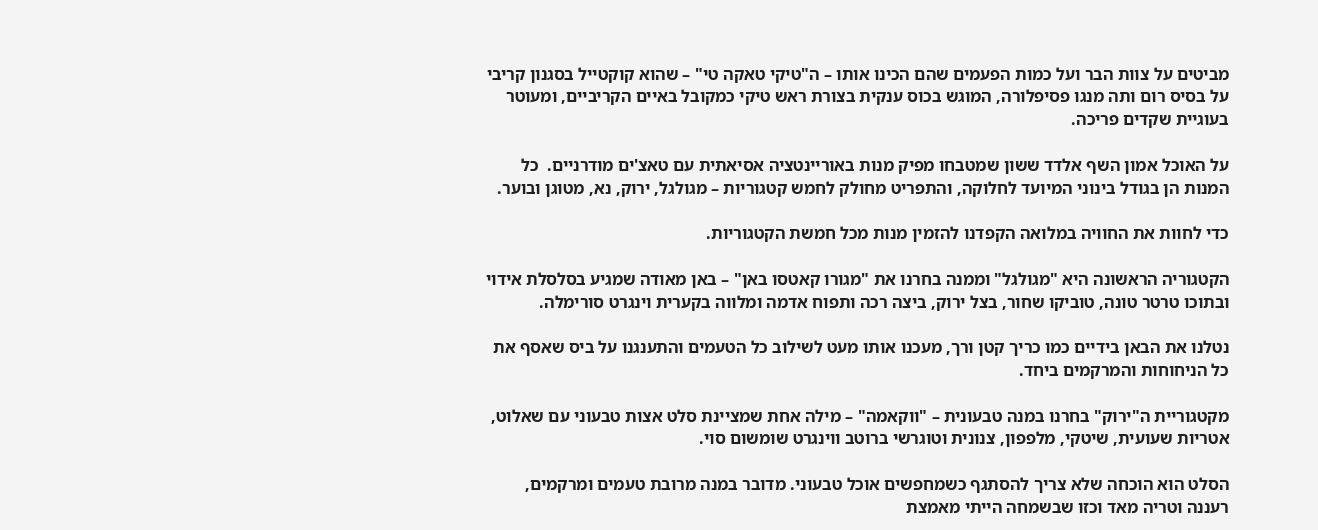מביטים על צוות הבר ועל כמות הפעמים שהם הכינו אותו – ה"טיקי טאקה טי" – שהוא קוקטייל בסגנון קריבי על בסיס רום ותה מנגו פסיפלורה, המוגש בכוס ענקית בצורת ראש טיקי כמקובל באיים הקריביים, ומעוטר בעוגיית שקדים פריכה.

על האוכל אמון השף אלדד ששון שמטבחו מפיק מנות באוריינטציה אסיאתית עם טאצ'ים מודרניים.  כל המנות הן בגודל בינוני המיועד לחלוקה, והתפריט מחולק לחמש קטגוריות – מגולגל, ירוק, נא, מטוגן ובוער.

כדי לחוות את החוויה במלואה הקפדנו להזמין מנות מכל חמשת הקטגוריות.

הקטגוריה הראשונה היא "מגולגל" וממנה בחרנו את "מגורו קאטסו באן" – באן מאודה שמגיע בסלסלת אידוי ובתוכו טרטר טונה, טוביקו שחור, בצל ירוק, ביצה רכה ותפוח אדמה ומלווה בקערית וינגרט סורימלה.

נטלנו את הבאן בידיים כמו כריך קטן ורך, מעכנו אותו מעט לשילוב כל הטעמים והתענגנו על ביס שאסף את כל הניחוחות והמרקמים ביחד.

מקטגוריית ה"ירוק" בחרנו במנה טבעונית – "ווקאמה" – מילה אחת שמציינת סלט אצות טבעוני עם שאלוט, אטריות שעועית, שיטקי, מלפפון, צנונית וטוגרשי ברוטב ווינגרט שומשום סוי.

הסלט הוא הוכחה שלא צריך להסתגף כשמחפשים אוכל טבעוני. מדובר במנה מרובת טעמים ומרקמים, רעננה וטריה מאד וכזו שבשמחה הייתי מאמצת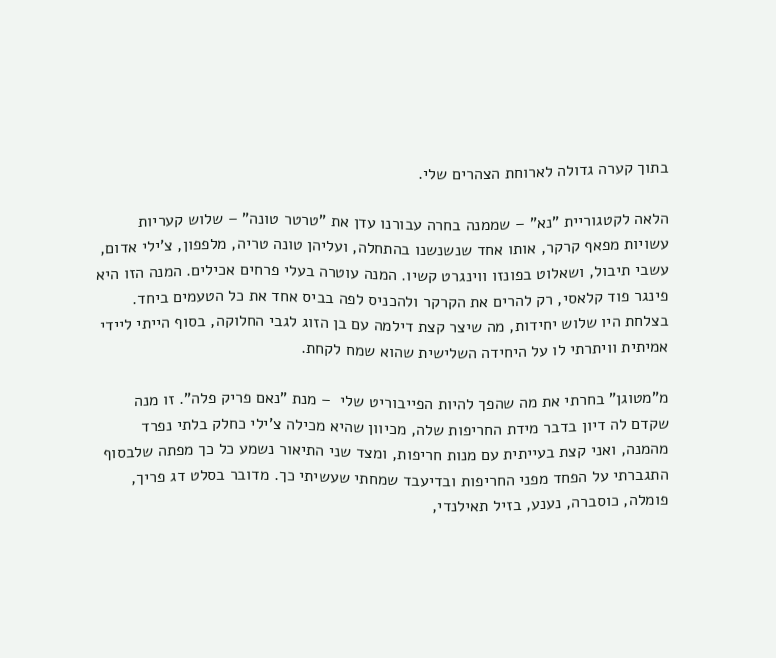בתוך קערה גדולה לארוחת הצהרים שלי.

הלאה לקטגוריית "נא" – שממנה בחרה עבורנו עדן את "טרטר טונה" – שלוש קעריות עשויות מפאף קרקר, אותו אחד שנשנשנו בהתחלה, ועליהן טונה טריה, מלפפון, צ'ילי אדום, עשבי תיבול, ושאלוט בפונזו ווינגרט קשיו. המנה עוטרה בעלי פרחים אכילים. המנה הזו היא פינגר פוד קלאסי, רק להרים את הקרקר ולהכניס לפה בביס אחד את כל הטעמים ביחד. בצלחת היו שלוש יחידות, מה שיצר קצת דילמה עם בן הזוג לגבי החלוקה, בסוף הייתי ליידי אמיתית וויתרתי לו על היחידה השלישית שהוא שמח לקחת.

מ"מטוגן" בחרתי את מה שהפך להיות הפייבוריט שלי  – מנת "נאם פריק פלה". זו מנה שקדם לה דיון בדבר מידת החריפות שלה, מכיוון שהיא מכילה צ'ילי כחלק בלתי נפרד מהמנה, ואני קצת בעייתית עם מנות חריפות, ומצד שני התיאור נשמע כל כך מפתה שלבסוף התגברתי על הפחד מפני החריפות ובדיעבד שמחתי שעשיתי כך. מדובר בסלט דג פריך, פומלה, כוסברה, נענע, בזיל תאילנדי,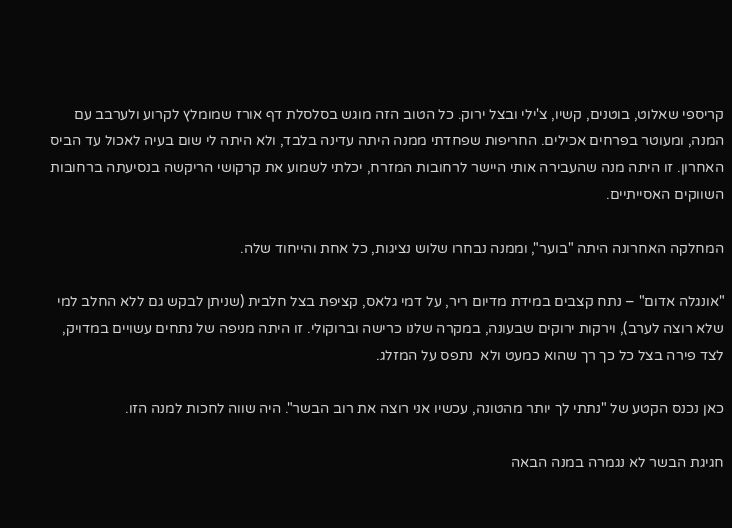קריספי שאלוט, בוטנים, קשיו, צ'ילי ובצל ירוק. כל הטוב הזה מוגש בסלסלת דף אורז שמומלץ לקרוע ולערבב עם המנה, ומעוטר בפרחים אכילים. החריפות שפחדתי ממנה היתה עדינה בלבד, ולא היתה לי שום בעיה לאכול עד הביס האחרון. זו היתה מנה שהעבירה אותי היישר לרחובות המזרח, יכלתי לשמוע את קרקושי הריקשה בנסיעתה ברחובות השווקים האסייתיים.

המחלקה האחרונה היתה "בוער", וממנה נבחרו שלוש נציגות, כל אחת והייחוד שלה.

"אונגלה אדום" – נתח קצבים במידת מדיום ריר, על דמי גלאס, קציפת בצל חלבית (שניתן לבקש גם ללא החלב למי שלא רוצה לערב), וירקות ירוקים שבעונה, במקרה שלנו כרישה וברוקולי. זו היתה מניפה של נתחים עשויים במדויק, לצד פירה בצל כל כך רך שהוא כמעט ולא  נתפס על המזלג.

כאן נכנס הקטע של "נתתי לך יותר מהטונה, עכשיו אני רוצה את רוב הבשר". היה שווה לחכות למנה הזו.

חגיגת הבשר לא נגמרה במנה הבאה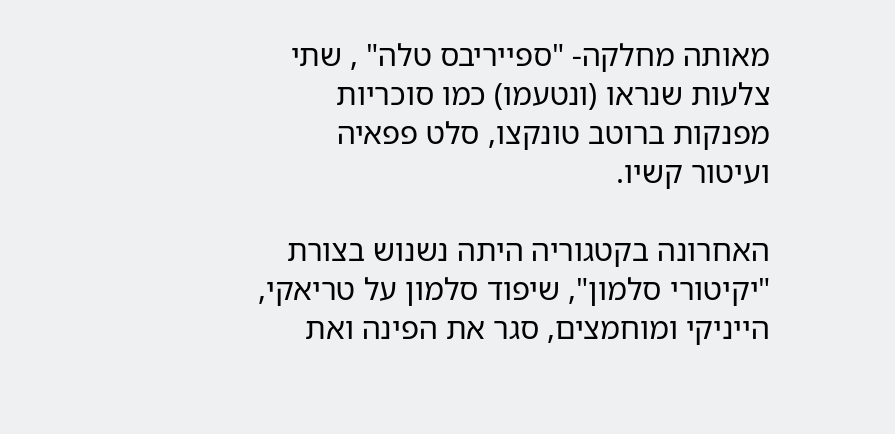מאותה מחלקה- "ספייריבס טלה" , שתי צלעות שנראו (ונטעמו) כמו סוכריות מפנקות ברוטב טונקצו, סלט פפאיה ועיטור קשיו.

האחרונה בקטגוריה היתה נשנוש בצורת "יקיטורי סלמון", שיפוד סלמון על טריאקי, הייניקי ומוחמצים, סגר את הפינה ואת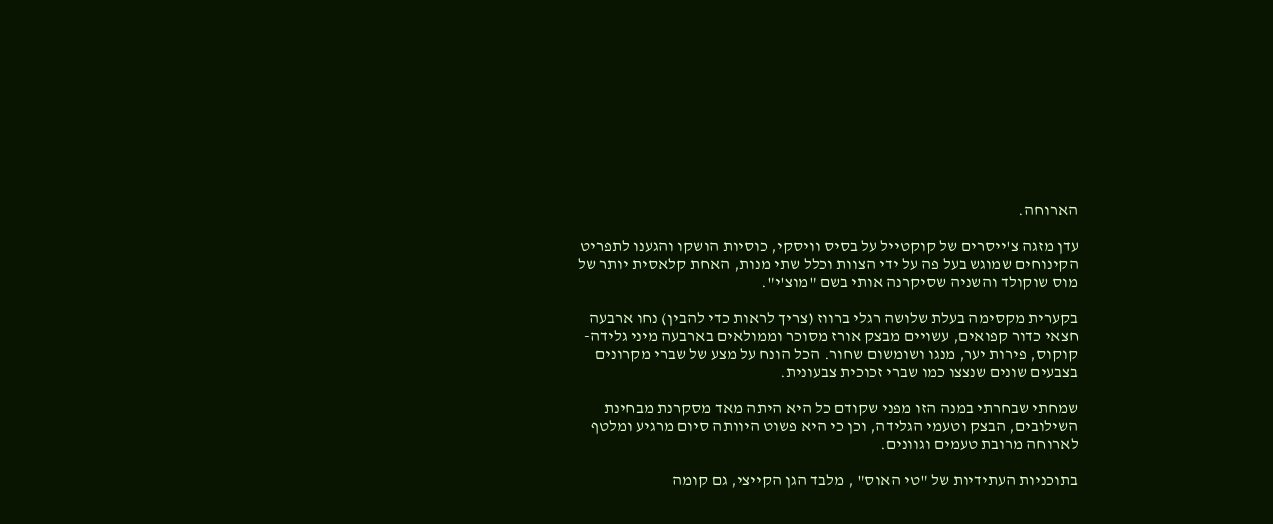הארוחה.

עדן מזגה צ'ייסרים של קוקטייל על בסיס וויסקי, כוסיות הושקו והגענו לתפריט הקינוחים שמוגש בעל פה על ידי הצוות וכלל שתי מנות, האחת קלאסית יותר של מוס שוקולד והשניה שסיקרנה אותי בשם "מוצ'י".

בקערית מקסימה בעלת שלושה רגלי ברווז (צריך לראות כדי להבין) נחו ארבעה חצאי כדור קפואים, עשויים מבצק אורז מסוכר וממולאים בארבעה מיני גלידה- קוקוס, פירות יער, מנגו ושומשום שחור. הכל הונח על מצע של שברי מקרונים בצבעים שונים שנצצו כמו שברי זכוכית צבעונית.

שמחתי שבחרתי במנה הזו מפני שקודם כל היא היתה מאד מסקרנת מבחינת השילובים, הבצק וטעמי הגלידה, וכן כי היא פשוט היוותה סיום מרגיע ומלטף לארוחה מרובת טעמים וגוונים.

בתוכניות העתידיות של "טי האוס" , מלבד הגן הקייצי, גם קומה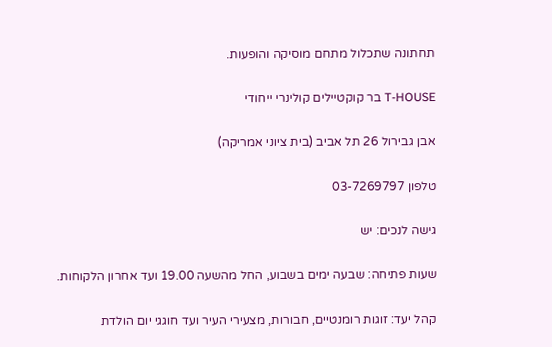תחתונה שתכלול מתחם מוסיקה והופעות.

T-HOUSE בר קוקטיילים קולינרי ייחודי

אבן גבירול 26 תל אביב (בית ציוני אמריקה)

טלפון 03-7269797

גישה לנכים: יש

שעות פתיחה: שבעה ימים בשבוע, החל מהשעה 19.00 ועד אחרון הלקוחות.

קהל יעד: זוגות רומנטיים, חבורות, מצעירי העיר ועד חוגגי יום הולדת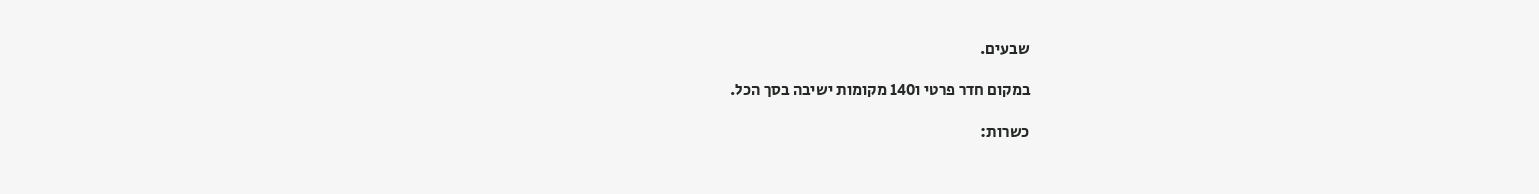שבעים.

במקום חדר פרטי ו140 מקומות ישיבה בסך הכל.

כשרות: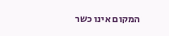המקום אינו כשר